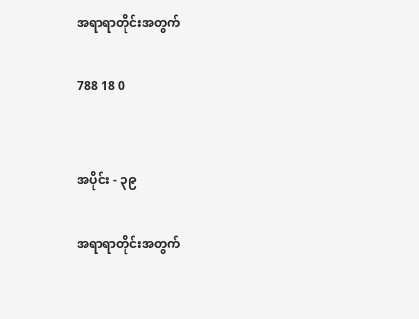အရာရာတိုင်းအတွက်

788 18 0


အပိုင်း - ၃၉

အရာရာတိုင်းအတွက်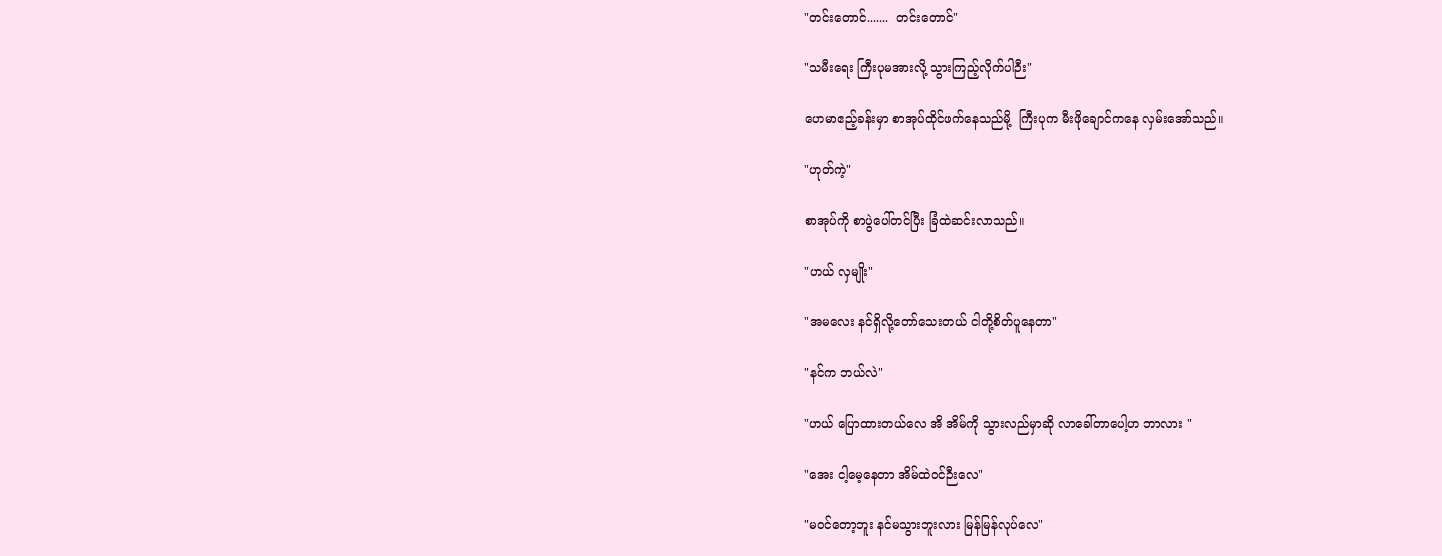"တင်းတောင်.......  တင်းတောင်"

"သမီးရေး ကြီးပုမအားလို့ သွားကြည့်လိုက်ပါဉီး"

ဟေမာဧည့်ခန်းမှာ စာအုပ်ထိုင်ဖက်နေသည်မို့  ကြီးပုက မီးဖိုချောင်ကနေ လှမ်းအော်သည်။

"ဟုတ်ကဲ့"

စာအုပ်ကို စာပွဲပေါ်တင်ပြီး ခြံထဲဆင်းလာသည်။

"ဟယ် လှမျိုး"

"အမလေး နင်ရှိလို့တော်သေးတယ် ငါတို့စိတ်ပူနေတာ"

"နင်က ဘယ်လဲ"

"ဟယ် ပြောထားတယ်လေ အိ အိမ်ကို သွားလည်မှာဆို လာခေါ်တာပေါ့ဟ ဘာလား "

"အေး ငါ့မေ့နေတာ အိမ်ထဲဝင်ဉီးလေ"

"မဝင်တော့ဘူး နင်မသွားဘူးလား မြန်မြန်လုပ်လေ"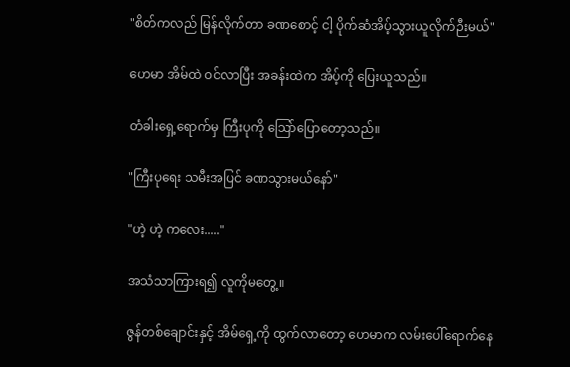"စိတ်ကလည် မြန်လိုက်တာ ခဏစောင့် ငါ့ ပိုက်ဆံအိပ့်သွားယူလိုက်ဉီးမယ်"

ဟေမာ အိမ်ထဲ ဝင်လာပြီး အခန်းထဲက အိပ့်ကို ပြေးယူသည်။

တံခါးရှေ့ရောက်မှ ကြီးပုကို သြော်ပြောတော့သည်။

"ကြီးပုရေး သမီးအပြင် ခဏသွားမယ်နော်"

"ဟဲ့ ဟဲ့ ကလေး....."

အသံသာကြားရ၍ လူကိုမတွေ့။

ဇွန်တစ်ချောင်းနှင့် အိမ်ရှေ့ကို ထွက်လာတော့ ဟေမာက လမ်းပေါ်ရောက်နေ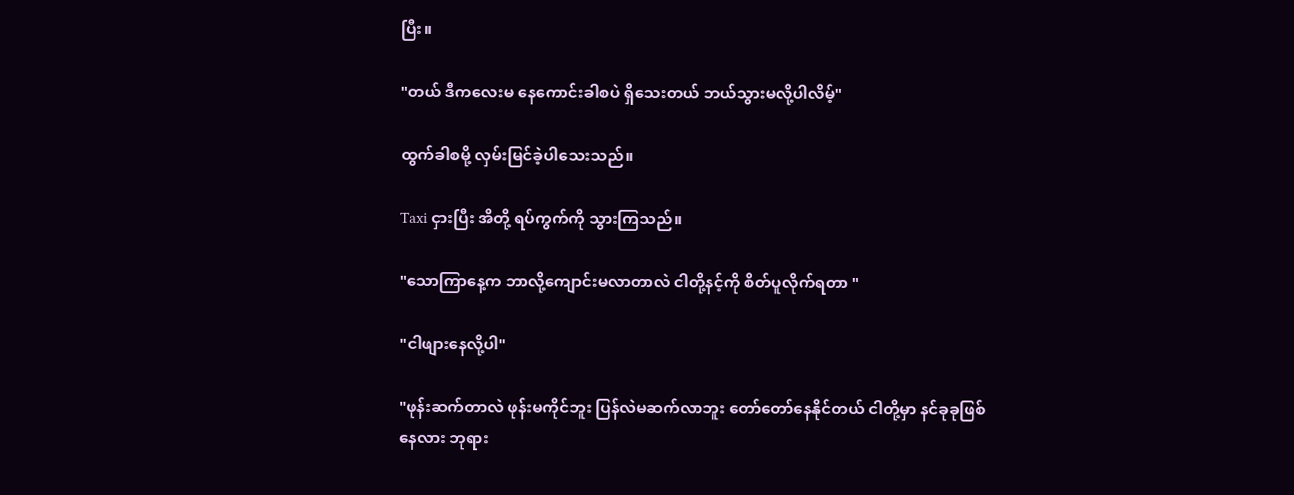ပြီး။

"တယ် ဒီကလေးမ နေကောင်းခါစပဲ ရှိသေးတယ် ဘယ်သွားမလို့ပါလိမ့်"

ထွက်ခါစမို့ လှမ်းမြင်ခဲ့ပါသေးသည်။

Taxi ငှားပြီး အိတို့ ရပ်ကွက်ကို သွားကြသည်။

"သောကြာနေ့က ဘာလို့ကျောင်းမလာတာလဲ ငါတို့နင့်ကို စိတ်ပူလိုက်ရတာ "

"ငါဖျားနေလို့ပါ"

"ဖုန်းဆက်တာလဲ ဖုန်းမကိုင်ဘူး ပြန်လဲမဆက်လာဘူး တော်တော်နေနိုင်တယ် ငါတို့မှာ နင်ခုခုဖြစ်နေလား ဘုရား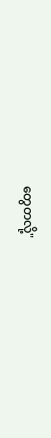တွေတလို့"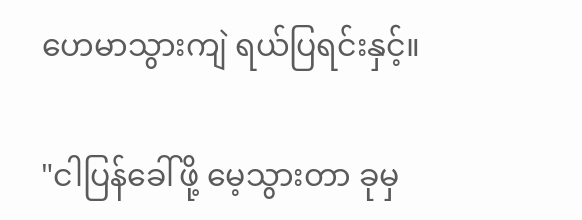ဟေမာသွားကျဲ ရယ်ပြရင်းနှင့်။

"ငါပြန်ခေါ်ဖို့ မေ့သွားတာ ခုမှ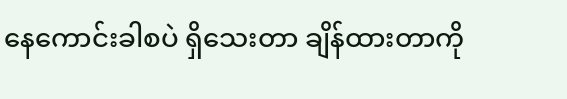နေကောင်းခါစပဲ ရှိသေးတာ ချိန်ထားတာကို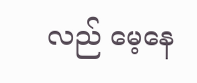လည် မေ့နေ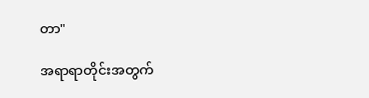တာ"

အရာရာတိုင်းအတွက်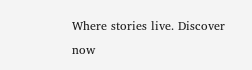Where stories live. Discover now